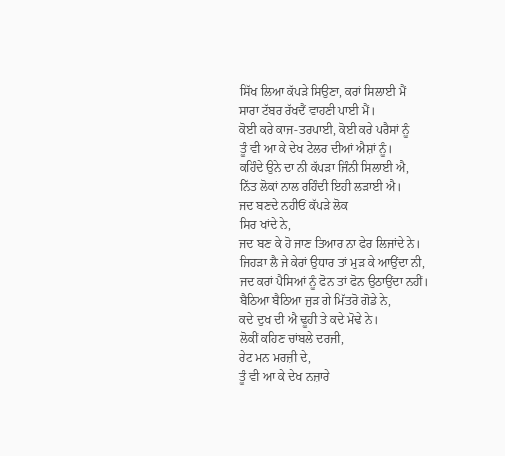ਸਿੱਖ ਲਿਆ ਕੱਪੜੇ ਸਿਉਣਾ, ਕਰਾਂ ਸਿਲਾਈ ਮੈਂ
ਸਾਰਾ ਟੱਬਰ ਰੱਖਦੈਂ ਵਾਹਣੀ ਪਾਈ ਮੈਂ।
ਕੋਈ ਕਰੇ ਕਾਜ-ਤਰਪਾਈ, ਕੋਈ ਕਰੇ ਪਰੈਸਾਂ ਨੂੰ
ਤੂੰ ਵੀ ਆ ਕੇ ਦੇਖ ਟੇਲਰ ਦੀਆਂ ਐਸ਼ਾਂ ਨੂੰ।
ਕਹਿੰਦੇ ਉਨੇ ਦਾ ਨੀ ਕੱਪੜਾ ਜਿੰਨੀ ਸਿਲਾਈ ਐ,
ਨਿੱਤ ਲੋਕਾਂ ਨਾਲ ਰਹਿੰਦੀ ਇਹੀ ਲੜਾਈ ਐ।
ਜਦ ਬਣਦੇ ਨਹੀਓਂ ਕੱਪੜੇ ਲੋਕ
ਸਿਰ ਖਾਂਦੇ ਨੇ,
ਜਦ ਬਣ ਕੇ ਹੋ ਜਾਣ ਤਿਆਰ ਨਾ ਫੇਰ ਲਿਜਾਂਦੇ ਨੇ।
ਜਿਹੜਾ ਲੈ ਜੇ ਕੇਰਾਂ ਉਧਾਰ ਤਾਂ ਮੁੜ ਕੇ ਆਉਂਦਾ ਨੀ,
ਜਦ ਕਰਾਂ ਪੈਸਿਆਂ ਨੂੰ ਫੋਨ ਤਾਂ ਫੋਨ ਉਠਾਉਂਦਾ ਨਹੀਂ।
ਬੈਠਿਆ ਬੈਠਿਆ ਜੁੜ ਗੇ ਮਿੱਤਰੋ ਗੋਡੇ ਨੇ,
ਕਦੇ ਦੁਖ ਦੀ ਐ ਢੂਹੀ ਤੇ ਕਦੇ ਮੋਢੇ ਨੇ।
ਲੋਕੀਂ ਕਹਿਣ ਚਾਂਬਲੇ ਦਰਜੀ,
ਰੇਟ ਮਨ ਮਰਜ਼ੀ ਦੇ,
ਤੂੰ ਵੀ ਆ ਕੇ ਦੇਖ ਨਜ਼ਾਰੇ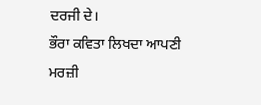ਦਰਜੀ ਦੇ।
ਭੌਰਾ ਕਵਿਤਾ ਲਿਖਦਾ ਆਪਣੀ ਮਰਜ਼ੀ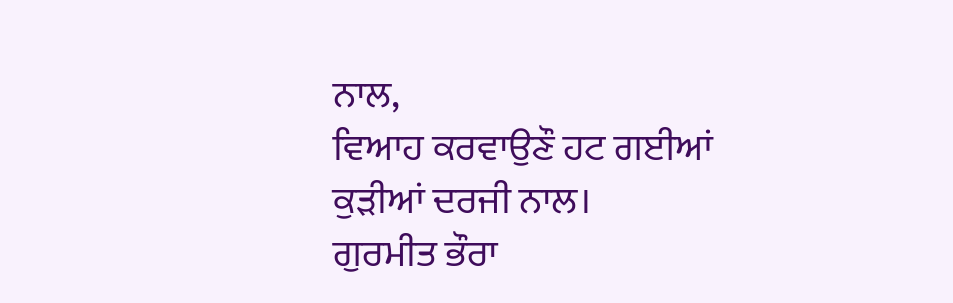ਨਾਲ,
ਵਿਆਹ ਕਰਵਾਉਣੌ ਹਟ ਗਈਆਂ ਕੁੜੀਆਂ ਦਰਜੀ ਨਾਲ।
ਗੁਰਮੀਤ ਭੌਰਾ